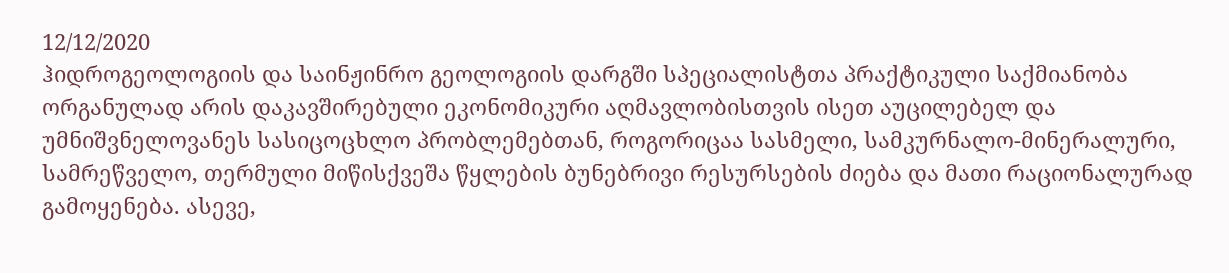12/12/2020
ჰიდროგეოლოგიის და საინჟინრო გეოლოგიის დარგში სპეციალისტთა პრაქტიკული საქმიანობა ორგანულად არის დაკავშირებული ეკონომიკური აღმავლობისთვის ისეთ აუცილებელ და უმნიშვნელოვანეს სასიცოცხლო პრობლემებთან, როგორიცაა სასმელი, სამკურნალო-მინერალური, სამრეწველო, თერმული მიწისქვეშა წყლების ბუნებრივი რესურსების ძიება და მათი რაციონალურად გამოყენება. ასევე,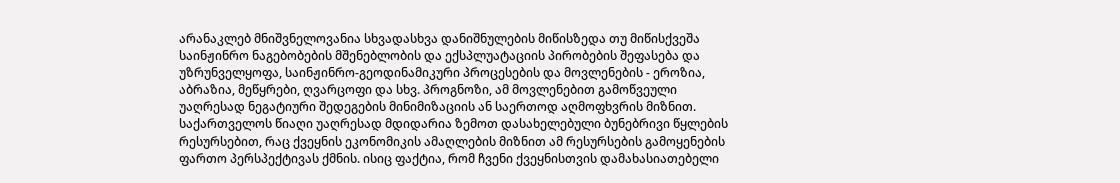არანაკლებ მნიშვნელოვანია სხვადასხვა დანიშნულების მიწისზედა თუ მიწისქვეშა საინჟინრო ნაგებობების მშენებლობის და ექსპლუატაციის პირობების შეფასება და უზრუნველყოფა, საინჟინრო-გეოდინამიკური პროცესების და მოვლენების - ეროზია, აბრაზია, მეწყრები, ღვარცოფი და სხვ. პროგნოზი, ამ მოვლენებით გამოწვეული უაღრესად ნეგატიური შედეგების მინიმიზაციის ან საერთოდ აღმოფხვრის მიზნით. საქართველოს წიაღი უაღრესად მდიდარია ზემოთ დასახელებული ბუნებრივი წყლების რესურსებით, რაც ქვეყნის ეკონომიკის ამაღლების მიზნით ამ რესურსების გამოყენების ფართო პერსპექტივას ქმნის. ისიც ფაქტია, რომ ჩვენი ქვეყნისთვის დამახასიათებელი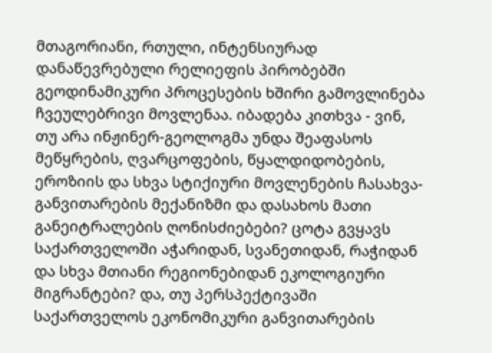მთაგორიანი, რთული, ინტენსიურად დანაწევრებული რელიეფის პირობებში გეოდინამიკური პროცესების ხშირი გამოვლინება ჩვეულებრივი მოვლენაა. იბადება კითხვა - ვინ, თუ არა ინჟინერ-გეოლოგმა უნდა შეაფასოს მეწყრების, ღვარცოფების, წყალდიდობების, ეროზიის და სხვა სტიქიური მოვლენების ჩასახვა-განვითარების მექანიზმი და დასახოს მათი განეიტრალების ღონისძიებები? ცოტა გვყავს საქართველოში აჭარიდან, სვანეთიდან, რაჭიდან და სხვა მთიანი რეგიონებიდან ეკოლოგიური მიგრანტები? და, თუ პერსპექტივაში საქართველოს ეკონომიკური განვითარების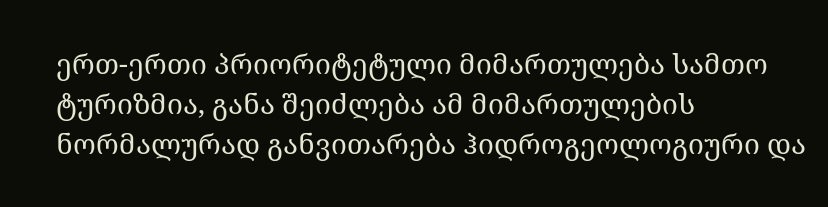ერთ-ერთი პრიორიტეტული მიმართულება სამთო ტურიზმია, განა შეიძლება ამ მიმართულების ნორმალურად განვითარება ჰიდროგეოლოგიური და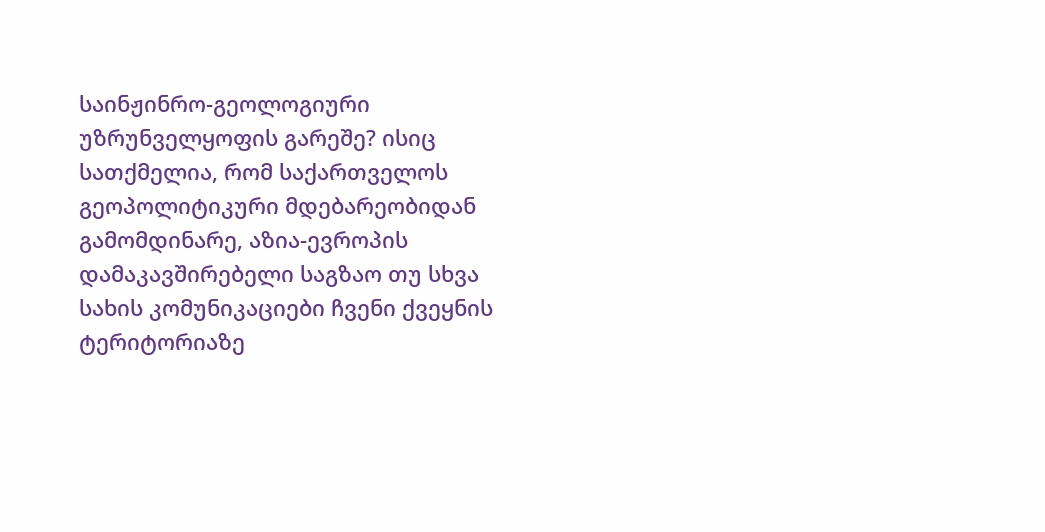საინჟინრო-გეოლოგიური უზრუნველყოფის გარეშე? ისიც სათქმელია, რომ საქართველოს გეოპოლიტიკური მდებარეობიდან გამომდინარე, აზია-ევროპის დამაკავშირებელი საგზაო თუ სხვა სახის კომუნიკაციები ჩვენი ქვეყნის ტერიტორიაზე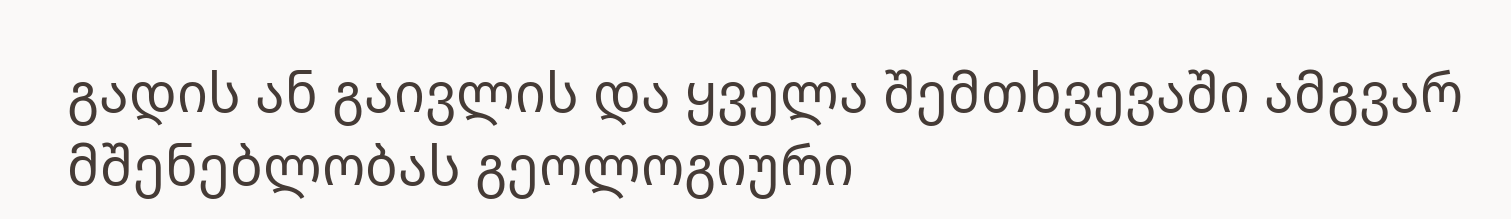გადის ან გაივლის და ყველა შემთხვევაში ამგვარ მშენებლობას გეოლოგიური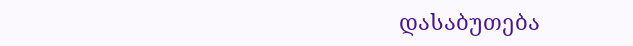დასაბუთება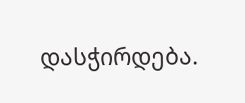დასჭირდება.